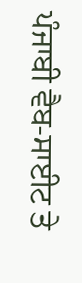ਪੰਜਾਬੀ ਵੈਬ-ਸਾਈਟ ਤੇ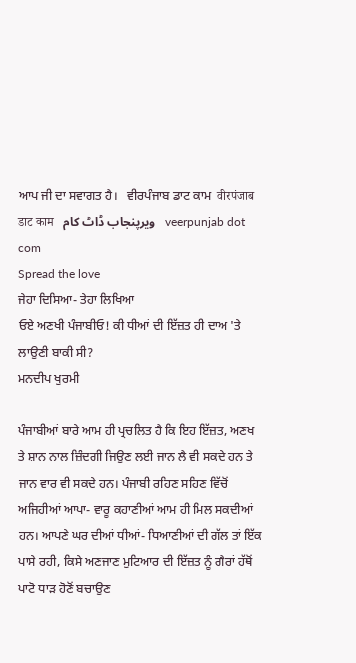ਆਪ ਜੀ ਦਾ ਸਵਾਗਤ ਹੈ।   ਵੀਰਪੰਜਾਬ ਡਾਟ ਕਾਮ  वीरपंजाब डाट काम   ویرپنجاب ڈاٹ کام   veerpunjab dot com
Spread the love
ਜੇਹਾ ਦਿਸਿਆ- ਤੇਹਾ ਲਿਖਿਆ
ਓਏ ਅਣਖੀ ਪੰਜਾਬੀਓ! ਕੀ ਧੀਆਂ ਦੀ ਇੱਜ਼ਤ ਹੀ ਦਾਅ 'ਤੇ ਲਾਉਣੀ ਬਾਕੀ ਸੀ?
ਮਨਦੀਪ ਖੁਰਮੀ

ਪੰਜਾਬੀਆਂ ਬਾਰੇ ਆਮ ਹੀ ਪ੍ਰਚਲਿਤ ਹੈ ਕਿ ਇਹ ਇੱਜ਼ਤ, ਅਣਖ ਤੇ ਸ਼ਾਨ ਨਾਲ ਜ਼ਿੰਦਗੀ ਜਿਉਣ ਲਈ ਜਾਨ ਲੈ ਵੀ ਸਕਦੇ ਹਨ ਤੇ ਜਾਨ ਵਾਰ ਵੀ ਸਕਦੇ ਹਨ। ਪੰਜਾਬੀ ਰਹਿਣ ਸਹਿਣ ਵਿੱਚੋਂ ਅਜਿਹੀਆਂ ਆਪਾ- ਵਾਰੂ ਕਹਾਣੀਆਂ ਆਮ ਹੀ ਮਿਲ ਸਕਦੀਆਂ ਹਨ। ਆਪਣੇ ਘਰ ਦੀਆਂ ਧੀਆਂ- ਧਿਆਣੀਆਂ ਦੀ ਗੱਲ ਤਾਂ ਇੱਕ ਪਾਸੇ ਰਹੀ, ਕਿਸੇ ਅਣਜਾਣ ਮੁਟਿਆਰ ਦੀ ਇੱਜ਼ਤ ਨੂੰ ਗੈਰਾਂ ਹੱਥੋਂ ਪਾਟੋ ਧਾੜ ਹੋਣੋਂ ਬਚਾਉਣ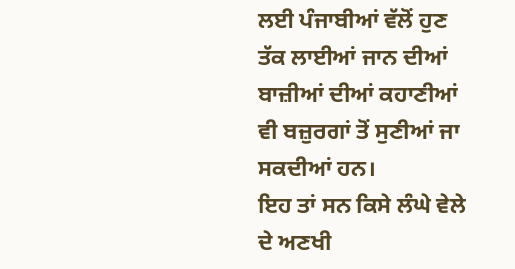ਲਈ ਪੰਜਾਬੀਆਂ ਵੱਲੋਂ ਹੁਣ ਤੱਕ ਲਾਈਆਂ ਜਾਨ ਦੀਆਂ ਬਾਜ਼ੀਆਂ ਦੀਆਂ ਕਹਾਣੀਆਂ ਵੀ ਬਜ਼ੁਰਗਾਂ ਤੋਂ ਸੁਣੀਆਂ ਜਾ ਸਕਦੀਆਂ ਹਨ।
ਇਹ ਤਾਂ ਸਨ ਕਿਸੇ ਲੰਘੇ ਵੇਲੇ ਦੇ ਅਣਖੀ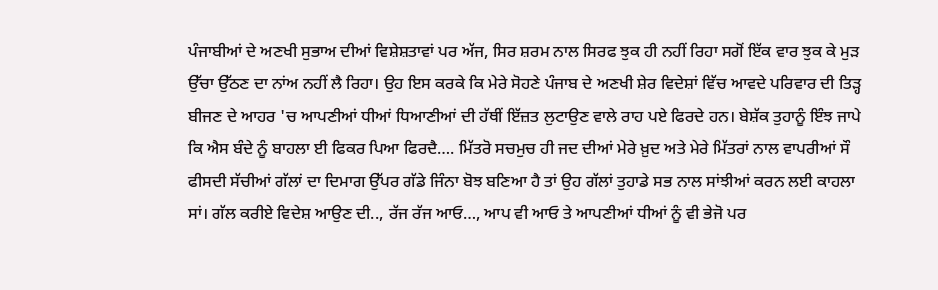ਪੰਜਾਬੀਆਂ ਦੇ ਅਣਖੀ ਸੁਭਾਅ ਦੀਆਂ ਵਿਸ਼ੇਸ਼ਤਾਵਾਂ ਪਰ ਅੱਜ, ਸਿਰ ਸ਼ਰਮ ਨਾਲ ਸਿਰਫ ਝੁਕ ਹੀ ਨਹੀਂ ਰਿਹਾ ਸਗੋਂ ਇੱਕ ਵਾਰ ਝੁਕ ਕੇ ਮੁੜ ਉੱਚਾ ਉੱਠਣ ਦਾ ਨਾਂਅ ਨਹੀਂ ਲੈ ਰਿਹਾ। ਉਹ ਇਸ ਕਰਕੇ ਕਿ ਮੇਰੇ ਸੋਹਣੇ ਪੰਜਾਬ ਦੇ ਅਣਖੀ ਸ਼ੇਰ ਵਿਦੇਸ਼ਾਂ ਵਿੱਚ ਆਵਦੇ ਪਰਿਵਾਰ ਦੀ ਤਿੜ੍ਹ ਬੀਜਣ ਦੇ ਆਹਰ 'ਚ ਆਪਣੀਆਂ ਧੀਆਂ ਧਿਆਣੀਆਂ ਦੀ ਹੱਥੀਂ ਇੱਜ਼ਤ ਲੁਟਾਉਣ ਵਾਲੇ ਰਾਹ ਪਏ ਫਿਰਦੇ ਹਨ। ਬੇਸ਼ੱਕ ਤੁਹਾਨੂੰ ਇੰਝ ਜਾਪੇ ਕਿ ਐਸ ਬੰਦੇ ਨੂੰ ਬਾਹਲਾ ਈ ਫਿਕਰ ਪਿਆ ਫਿਰਦੈ…. ਮਿੱਤਰੋ ਸਚਮੁਚ ਹੀ ਜਦ ਦੀਆਂ ਮੇਰੇ ਖ਼ੁਦ ਅਤੇ ਮੇਰੇ ਮਿੱਤਰਾਂ ਨਾਲ ਵਾਪਰੀਆਂ ਸੌ ਫੀਸਦੀ ਸੱਚੀਆਂ ਗੱਲਾਂ ਦਾ ਦਿਮਾਗ ਉੱਪਰ ਗੱਡੇ ਜਿੰਨਾ ਬੋਝ ਬਣਿਆ ਹੈ ਤਾਂ ਉਹ ਗੱਲਾਂ ਤੁਹਾਡੇ ਸਭ ਨਾਲ ਸਾਂਝੀਆਂ ਕਰਨ ਲਈ ਕਾਹਲਾ ਸਾਂ। ਗੱਲ ਕਰੀਏ ਵਿਦੇਸ਼ ਆਉਣ ਦੀ.., ਰੱਜ ਰੱਜ ਆਓ…, ਆਪ ਵੀ ਆਓ ਤੇ ਆਪਣੀਆਂ ਧੀਆਂ ਨੂੰ ਵੀ ਭੇਜੋ ਪਰ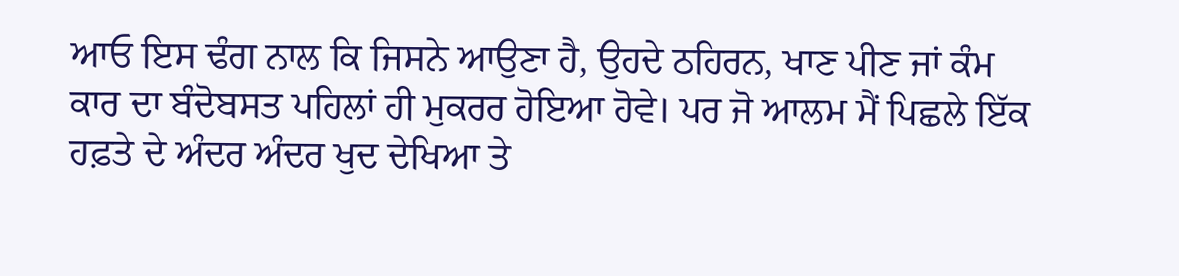ਆਓ ਇਸ ਢੰਗ ਨਾਲ ਕਿ ਜਿਸਨੇ ਆਉਣਾ ਹੈ, ਉਹਦੇ ਠਹਿਰਨ, ਖਾਣ ਪੀਣ ਜਾਂ ਕੰਮ ਕਾਰ ਦਾ ਬੰਦੋਬਸਤ ਪਹਿਲਾਂ ਹੀ ਮੁਕਰਰ ਹੋਇਆ ਹੋਵੇ। ਪਰ ਜੋ ਆਲਮ ਮੈਂ ਪਿਛਲੇ ਇੱਕ ਹਫ਼ਤੇ ਦੇ ਅੰਦਰ ਅੰਦਰ ਖੁਦ ਦੇਖਿਆ ਤੇ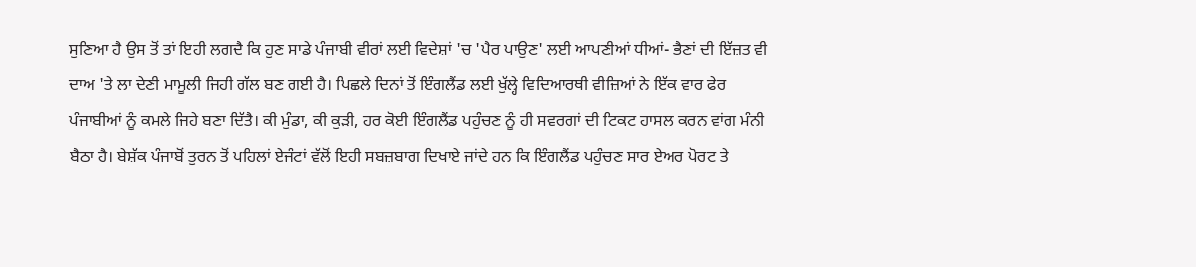ਸੁਣਿਆ ਹੈ ਉਸ ਤੋਂ ਤਾਂ ਇਹੀ ਲਗਦੈ ਕਿ ਹੁਣ ਸਾਡੇ ਪੰਜਾਬੀ ਵੀਰਾਂ ਲਈ ਵਿਦੇਸ਼ਾਂ 'ਚ 'ਪੈਰ ਪਾਉਣ' ਲਈ ਆਪਣੀਆਂ ਧੀਆਂ- ਭੈਣਾਂ ਦੀ ਇੱਜ਼ਤ ਵੀ ਦਾਅ 'ਤੇ ਲਾ ਦੇਣੀ ਮਾਮੂਲੀ ਜਿਹੀ ਗੱਲ ਬਣ ਗਈ ਹੈ। ਪਿਛਲੇ ਦਿਨਾਂ ਤੋਂ ਇੰਗਲੈਂਡ ਲਈ ਖੁੱਲ੍ਹੇ ਵਿਦਿਆਰਥੀ ਵੀਜ਼ਿਆਂ ਨੇ ਇੱਕ ਵਾਰ ਫੇਰ ਪੰਜਾਬੀਆਂ ਨੂੰ ਕਮਲੇ ਜਿਹੇ ਬਣਾ ਦਿੱਤੈ। ਕੀ ਮੁੰਡਾ, ਕੀ ਕੁੜੀ, ਹਰ ਕੋਈ ਇੰਗਲੈਂਡ ਪਹੁੰਚਣ ਨੂੰ ਹੀ ਸਵਰਗਾਂ ਦੀ ਟਿਕਟ ਹਾਸਲ ਕਰਨ ਵਾਂਗ ਮੰਨੀ ਬੈਠਾ ਹੈ। ਬੇਸ਼ੱਕ ਪੰਜਾਬੋਂ ਤੁਰਨ ਤੋਂ ਪਹਿਲਾਂ ਏਜੰਟਾਂ ਵੱਲੋਂ ਇਹੀ ਸਬਜ਼ਬਾਗ ਦਿਖਾਏ ਜਾਂਦੇ ਹਨ ਕਿ ਇੰਗਲੈਂਡ ਪਹੁੰਚਣ ਸਾਰ ਏਅਰ ਪੋਰਟ ਤੇ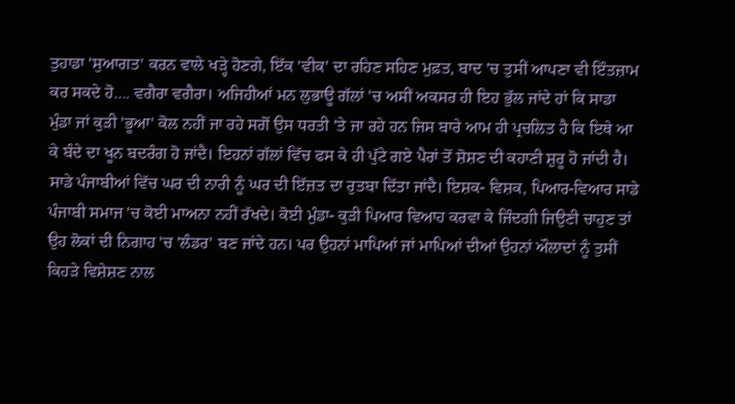ਤੁਹਾਡਾ 'ਸੁਆਗਤ' ਕਰਨ ਵਾਲੇ ਖੜ੍ਹੇ ਹੋਣਗੇ, ਇੱਕ 'ਵੀਕ' ਦਾ ਰਹਿਣ ਸਹਿਣ ਮੁਫ਼ਤ, ਬਾਦ 'ਚ ਤੁਸੀਂ ਆਪਣਾ ਵੀ ਇੰਤਜ਼ਾਮ ਕਰ ਸਕਦੇ ਹੋ…. ਵਗੈਰਾ ਵਗੈਰਾ। ਅਜਿਹੀਆਂ ਮਨ ਲੁਭਾਊ ਗੱਲਾਂ 'ਚ ਅਸੀਂ ਅਕਸਰ ਹੀ ਇਹ ਭੁੱਲ ਜਾਂਦੇ ਹਾਂ ਕਿ ਸਾਡਾ ਮੁੰਡਾ ਜਾਂ ਕੁੜੀ 'ਭੂਆ' ਕੋਲ ਨਹੀਂ ਜਾ ਰਹੇ ਸਗੋਂ ਉਸ ਧਰਤੀ 'ਤੇ ਜਾ ਰਹੇ ਹਨ ਜਿਸ ਬਾਰੇ ਆਮ ਹੀ ਪ੍ਰਚਲਿਤ ਹੈ ਕਿ ਇਥੇ ਆ ਕੇ ਬੰਦੇ ਦਾ ਖੂਨ ਬਦਰੰਗ ਹੋ ਜਾਂਦੈ। ਇਹਨਾਂ ਗੱਲਾਂ ਵਿੱਚ ਫਸ ਕੇ ਹੀ ਪੁੱਟੇ ਗਏ ਪੈਰਾਂ ਤੋਂ ਸ਼ੋਸ਼ਣ ਦੀ ਕਹਾਣੀ ਸ਼ੁਰੂ ਹੋ ਜਾਂਦੀ ਹੈ। ਸਾਡੇ ਪੰਜਾਬੀਆਂ ਵਿੱਚ ਘਰ ਦੀ ਨਾਰੀ ਨੂੰ ਘਰ ਦੀ ਇੱਜ਼ਤ ਦਾ ਰੁਤਬਾ ਦਿੱਤਾ ਜਾਂਦੈ। ਇਸ਼ਕ- ਵਿਸ਼ਕ, ਪਿਆਰ-ਵਿਆਰ ਸਾਡੇ ਪੰਜਾਬੀ ਸਮਾਜ 'ਚ ਕੋਈ ਮਾਅਨਾ ਨਹੀਂ ਰੱਖਦੇ। ਕੋਈ ਮੁੰਡਾ- ਕੁੜੀ ਪਿਆਰ ਵਿਆਹ ਕਰਵਾ ਕੇ ਜਿੰਦਗੀ ਜਿਉਣੀ ਚਾਹੁਣ ਤਾਂ ਉਹ ਲੋਕਾਂ ਦੀ ਨਿਗਾਹ 'ਚ 'ਲੰਡਰ' ਬਣ ਜਾਂਦੇ ਹਨ। ਪਰ ਉਹਨਾਂ ਮਾਪਿਆਂ ਜਾਂ ਮਾਪਿਆਂ ਦੀਆਂ ਉਹਨਾਂ ਔਲਾਦਾਂ ਨੂੰ ਤੁਸੀਂ ਕਿਹੜੇ ਵਿਸ਼ੇਸ਼ਣ ਨਾਲ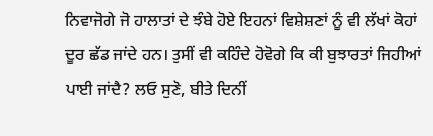ਨਿਵਾਜੋਗੇ ਜੋ ਹਾਲਾਤਾਂ ਦੇ ਝੰਬੇ ਹੋਏ ਇਹਨਾਂ ਵਿਸ਼ੇਸ਼ਣਾਂ ਨੂੰ ਵੀ ਲੱਖਾਂ ਕੋਹਾਂ ਦੂਰ ਛੱਡ ਜਾਂਦੇ ਹਨ। ਤੁਸੀਂ ਵੀ ਕਹਿੰਦੇ ਹੋਵੋਗੇ ਕਿ ਕੀ ਬੁਝਾਰਤਾਂ ਜਿਹੀਆਂ ਪਾਈ ਜਾਂਦੈ? ਲਓ ਸੁਣੋ, ਬੀਤੇ ਦਿਨੀਂ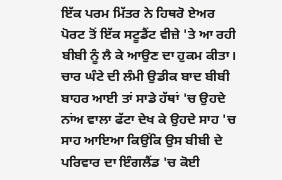ਇੱਕ ਪਰਮ ਮਿੱਤਰ ਨੇ ਹਿਥਰੋ ਏਅਰ ਪੋਰਟ ਤੋਂ ਇੱਕ ਸਟੂਡੈਂਟ ਵੀਜ਼ੇ 'ਤੇ ਆ ਰਹੀ ਬੀਬੀ ਨੂੰ ਲੈ ਕੇ ਆਉਣ ਦਾ ਹੁਕਮ ਕੀਤਾ। ਚਾਰ ਘੰਟੇ ਦੀ ਲੰਮੀ ਉਡੀਕ ਬਾਦ ਬੀਬੀ ਬਾਹਰ ਆਈ ਤਾਂ ਸਾਡੇ ਹੱਥਾਂ 'ਚ ਉਹਦੇ ਨਾਂਅ ਵਾਲਾ ਫੱਟਾ ਦੇਖ ਕੇ ਉਹਦੇ ਸਾਹ 'ਚ ਸਾਹ ਆਇਆ ਕਿਉਂਕਿ ਉਸ ਬੀਬੀ ਦੇ ਪਰਿਵਾਰ ਦਾ ਇੰਗਲੈਂਡ 'ਚ ਕੋਈ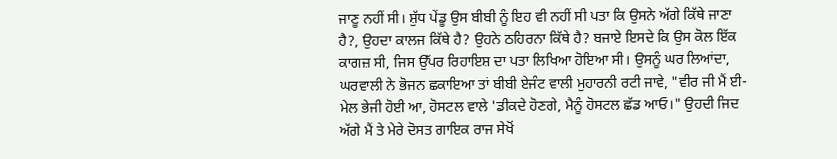ਜਾਣੂ ਨਹੀਂ ਸੀ। ਸ਼ੁੱਧ ਪੇਂਡੂ ਉਸ ਬੀਬੀ ਨੂੰ ਇਹ ਵੀ ਨਹੀਂ ਸੀ ਪਤਾ ਕਿ ਉਸਨੇ ਅੱਗੇ ਕਿੱਥੇ ਜਾਣਾ ਹੈ?, ਉਹਦਾ ਕਾਲਜ ਕਿੱਥੇ ਹੈ? ਉਹਨੇ ਠਹਿਰਨਾ ਕਿੱਥੇ ਹੈ? ਬਜਾਏ ਇਸਦੇ ਕਿ ਉਸ ਕੋਲ ਇੱਕ ਕਾਗਜ਼ ਸੀ, ਜਿਸ ਉੱਪਰ ਰਿਹਾਇਸ਼ ਦਾ ਪਤਾ ਲਿਖਿਆ ਹੋਇਆ ਸੀ। ਉਸਨੂੰ ਘਰ ਲਿਆਂਦਾ, ਘਰਵਾਲੀ ਨੇ ਭੋਜਨ ਛਕਾਇਆ ਤਾਂ ਬੀਬੀ ਏਜੰਟ ਵਾਲੀ ਮੁਹਾਰਨੀ ਰਟੀ ਜਾਵੇ, "ਵੀਰ ਜੀ ਮੈਂ ਈ-ਮੇਲ ਭੇਜੀ ਹੋਈ ਆ, ਹੋਸਟਲ ਵਾਲੇ 'ਡੀਕਦੇ ਹੋਣਗੇ, ਮੈਨੂੰ ਹੋਸਟਲ ਛੱਡ ਆਓ।" ਉਹਦੀ ਜਿਦ ਅੱਗੇ ਮੈਂ ਤੇ ਮੇਰੇ ਦੋਸਤ ਗਾਇਕ ਰਾਜ ਸੇਖੋਂ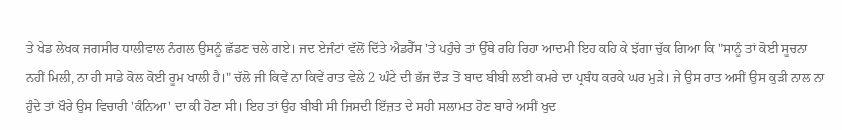ਤੇ ਖੇਡ ਲੇਖਕ ਜਗਸੀਰ ਧਾਲੀਵਾਲ ਨੰਗਲ ਉਸਨੂੰ ਛੱਡਣ ਚਲੇ ਗਏ। ਜਦ ਏਜੰਟਾਂ ਵੱਲੋਂ ਦਿੱਤੇ ਐਡਰੈੱਸ 'ਤੇ ਪਹੁੰਚੇ ਤਾਂ ਉੱਥੇ ਰਹਿ ਰਿਹਾ ਆਦਮੀ ਇਹ ਕਹਿ ਕੇ ਝੱਗਾ ਚੁੱਕ ਗਿਆ ਕਿ "ਸਾਨੂੰ ਤਾਂ ਕੋਈ ਸੂਚਨਾ ਨਹੀਂ ਮਿਲੀ, ਨਾ ਹੀ ਸਾਡੇ ਕੋਲ ਕੋਈ ਰੂਮ ਖਾਲੀ ਹੈ।" ਚੱਲੋ ਜੀ ਕਿਵੇਂ ਨਾ ਕਿਵੇਂ ਰਾਤ ਵੇਲੇ 2 ਘੰਟੇ ਦੀ ਭੱਜ ਦੌੜ ਤੋਂ ਬਾਦ ਬੀਬੀ ਲਈ ਕਮਰੇ ਦਾ ਪ੍ਰਬੰਧ ਕਰਕੇ ਘਰ ਮੁੜੇ। ਜੇ ਉਸ ਰਾਤ ਅਸੀਂ ਉਸ ਕੁੜੀ ਨਾਲ ਨਾ ਹੁੰਦੇ ਤਾਂ ਖੌਰੇ ਉਸ ਵਿਚਾਰੀ 'ਕੰਨਿਆ' ਦਾ ਕੀ ਹੋਣਾ ਸੀ। ਇਹ ਤਾਂ ਉਹ ਬੀਬੀ ਸੀ ਜਿਸਦੀ ਇੱਜ਼ਤ ਦੇ ਸਹੀ ਸਲਾਮਤ ਹੋਣ ਬਾਰੇ ਅਸੀਂ ਖੁਦ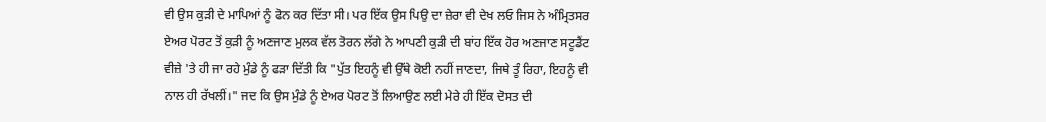ਵੀ ਉਸ ਕੁੜੀ ਦੇ ਮਾਪਿਆਂ ਨੂੰ ਫੋਨ ਕਰ ਦਿੱਤਾ ਸੀ। ਪਰ ਇੱਕ ਉਸ ਪਿਉ ਦਾ ਜ਼ੇਰਾ ਵੀ ਦੇਖ ਲਓ ਜਿਸ ਨੇ ਅੰਮ੍ਰਿਤਸਰ ਏਅਰ ਪੋਰਟ ਤੋਂ ਕੁੜੀ ਨੂੰ ਅਣਜਾਣ ਮੁਲਕ ਵੱਲ ਤੋਰਨ ਲੱਗੇ ਨੇ ਆਪਣੀ ਕੁੜੀ ਦੀ ਬਾਂਹ ਇੱਕ ਹੋਰ ਅਣਜਾਣ ਸਟੂਡੈਂਟ ਵੀਜ਼ੇ 'ਤੇ ਹੀ ਜਾ ਰਹੇ ਮੁੰਡੇ ਨੂੰ ਫੜਾ ਦਿੱਤੀ ਕਿ "ਪੁੱਤ ਇਹਨੂੰ ਵੀ ਉੱਥੇ ਕੋਈ ਨਹੀਂ ਜਾਣਦਾ, ਜਿਥੇ ਤੂੰ ਰਿਹਾ, ਇਹਨੂੰ ਵੀ ਨਾਲ ਹੀ ਰੱਖਲੀਂ।" ਜਦ ਕਿ ਉਸ ਮੁੰਡੇ ਨੂੰ ਏਅਰ ਪੋਰਟ ਤੋਂ ਲਿਆਉਣ ਲਈ ਮੇਰੇ ਹੀ ਇੱਕ ਦੋਸਤ ਦੀ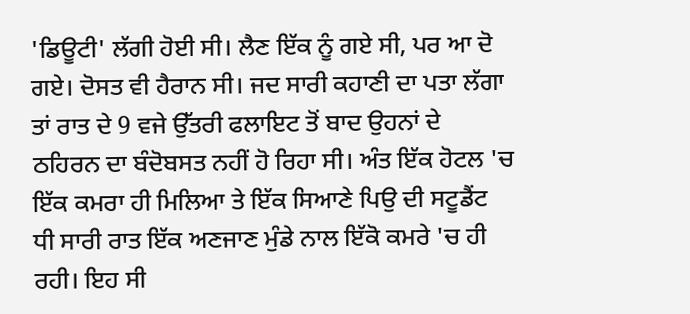'ਡਿਊਟੀ' ਲੱਗੀ ਹੋਈ ਸੀ। ਲੈਣ ਇੱਕ ਨੂੰ ਗਏ ਸੀ, ਪਰ ਆ ਦੋ ਗਏ। ਦੋਸਤ ਵੀ ਹੈਰਾਨ ਸੀ। ਜਦ ਸਾਰੀ ਕਹਾਣੀ ਦਾ ਪਤਾ ਲੱਗਾ ਤਾਂ ਰਾਤ ਦੇ 9 ਵਜੇ ਉੱਤਰੀ ਫਲਾਇਟ ਤੋਂ ਬਾਦ ਉਹਨਾਂ ਦੇ ਠਹਿਰਨ ਦਾ ਬੰਦੋਬਸਤ ਨਹੀਂ ਹੋ ਰਿਹਾ ਸੀ। ਅੰਤ ਇੱਕ ਹੋਟਲ 'ਚ ਇੱਕ ਕਮਰਾ ਹੀ ਮਿਲਿਆ ਤੇ ਇੱਕ ਸਿਆਣੇ ਪਿਉ ਦੀ ਸਟੂਡੈਂਟ ਧੀ ਸਾਰੀ ਰਾਤ ਇੱਕ ਅਣਜਾਣ ਮੁੰਡੇ ਨਾਲ ਇੱਕੋ ਕਮਰੇ 'ਚ ਹੀ ਰਹੀ। ਇਹ ਸੀ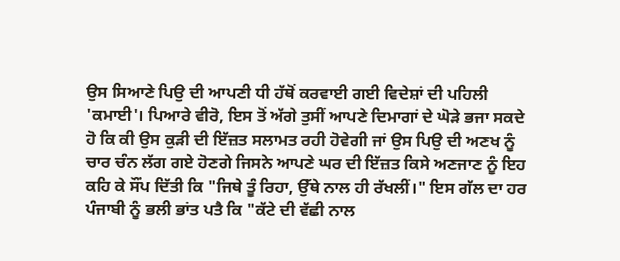ਉਸ ਸਿਆਣੇ ਪਿਉ ਦੀ ਆਪਣੀ ਧੀ ਹੱਥੋਂ ਕਰਵਾਈ ਗਈ ਵਿਦੇਸ਼ਾਂ ਦੀ ਪਹਿਲੀ 'ਕਮਾਈ'। ਪਿਆਰੇ ਵੀਰੋ, ਇਸ ਤੋਂ ਅੱਗੇ ਤੁਸੀਂ ਆਪਣੇ ਦਿਮਾਗਾਂ ਦੇ ਘੋੜੇ ਭਜਾ ਸਕਦੇ ਹੋ ਕਿ ਕੀ ਉਸ ਕੁੜੀ ਦੀ ਇੱਜ਼ਤ ਸਲਾਮਤ ਰਹੀ ਹੋਵੇਗੀ ਜਾਂ ਉਸ ਪਿਉ ਦੀ ਅਣਖ ਨੂੰ ਚਾਰ ਚੰਨ ਲੱਗ ਗਏ ਹੋਣਗੇ ਜਿਸਨੇ ਆਪਣੇ ਘਰ ਦੀ ਇੱਜ਼ਤ ਕਿਸੇ ਅਣਜਾਣ ਨੂੰ ਇਹ ਕਹਿ ਕੇ ਸੌਂਪ ਦਿੱਤੀ ਕਿ "ਜਿਥੇ ਤੂੰ ਰਿਹਾ, ਉੱਥੇ ਨਾਲ ਹੀ ਰੱਖਲੀਂ।" ਇਸ ਗੱਲ ਦਾ ਹਰ ਪੰਜਾਬੀ ਨੂੰ ਭਲੀ ਭਾਂਤ ਪਤੈ ਕਿ "ਕੱਟੇ ਦੀ ਵੱਛੀ ਨਾਲ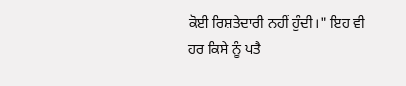ਕੋਈ ਰਿਸ਼ਤੇਦਾਰੀ ਨਹੀਂ ਹੁੰਦੀ।" ਇਹ ਵੀ ਹਰ ਕਿਸੇ ਨੂੰ ਪਤੈ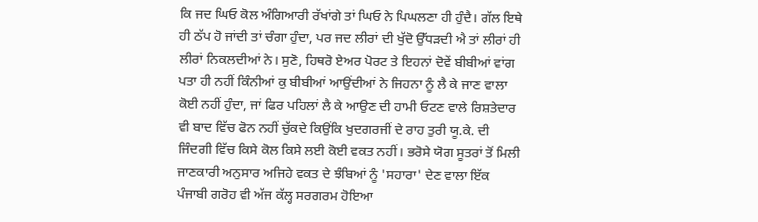ਕਿ ਜਦ ਘਿਓ ਕੋਲ ਅੰਗਿਆਰੀ ਰੱਖਾਂਗੇ ਤਾਂ ਘਿਓ ਨੇ ਪਿਘਲਣਾ ਹੀ ਹੁੰਦੈ। ਗੱਲ ਇਥੇ ਹੀ ਠੱਪ ਹੋ ਜਾਂਦੀ ਤਾਂ ਚੰਗਾ ਹੁੰਦਾ, ਪਰ ਜਦ ਲੀਰਾਂ ਦੀ ਖੁੱਦੋ ਉੱਧੜਦੀ ਐ ਤਾਂ ਲੀਰਾਂ ਹੀ ਲੀਰਾਂ ਨਿਕਲਦੀਆਂ ਨੇ। ਸੁਣੋ, ਹਿਥਰੋ ਏਅਰ ਪੋਰਟ ਤੇ ਇਹਨਾਂ ਦੋਵੇਂ ਬੀਬੀਆਂ ਵਾਂਗ ਪਤਾ ਹੀ ਨਹੀਂ ਕਿੰਨੀਆਂ ਕੁ ਬੀਬੀਆਂ ਆਉਂਦੀਆਂ ਨੇ ਜਿਹਨਾ ਨੂੰ ਲੈ ਕੇ ਜਾਣ ਵਾਲਾ ਕੋਈ ਨਹੀਂ ਹੁੰਦਾ, ਜਾਂ ਫਿਰ ਪਹਿਲਾਂ ਲੈ ਕੇ ਆਉਣ ਦੀ ਹਾਮੀ ਓਟਣ ਵਾਲੇ ਰਿਸ਼ਤੇਦਾਰ ਵੀ ਬਾਦ ਵਿੱਚ ਫੋਨ ਨਹੀਂ ਚੁੱਕਦੇ ਕਿਉਂਕਿ ਖੁਦਗਰਜੀਂ ਦੇ ਰਾਹ ਤੁਰੀ ਯੂ.ਕੇ. ਦੀ ਜਿੰਦਗੀ ਵਿੱਚ ਕਿਸੇ ਕੋਲ ਕਿਸੇ ਲਈ ਕੋਈ ਵਕਤ ਨਹੀਂ। ਭਰੋਸੇ ਯੋਗ ਸੂਤਰਾਂ ਤੋਂ ਮਿਲੀ ਜਾਣਕਾਰੀ ਅਨੁਸਾਰ ਅਜਿਹੇ ਵਕਤ ਦੇ ਝੰਬਿਆਂ ਨੂੰ 'ਸਹਾਰਾ' ਦੇਣ ਵਾਲਾ ਇੱਕ ਪੰਜਾਬੀ ਗਰੋਹ ਵੀ ਅੱਜ ਕੱਲ੍ਹ ਸਰਗਰਮ ਹੋਇਆ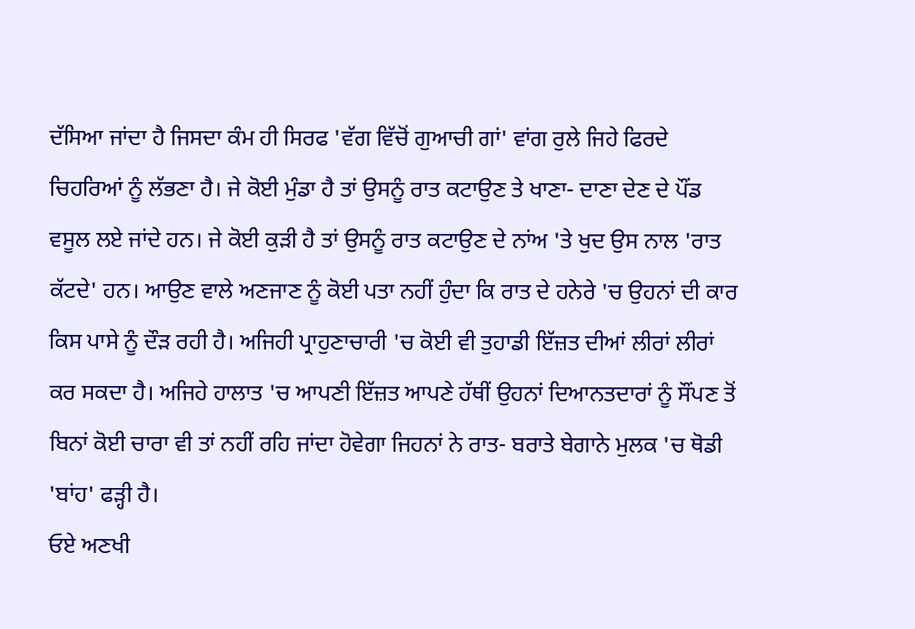ਦੱਸਿਆ ਜਾਂਦਾ ਹੈ ਜਿਸਦਾ ਕੰਮ ਹੀ ਸਿਰਫ 'ਵੱਗ ਵਿੱਚੋਂ ਗੁਆਚੀ ਗਾਂ' ਵਾਂਗ ਰੁਲੇ ਜਿਹੇ ਫਿਰਦੇ ਚਿਹਰਿਆਂ ਨੂੰ ਲੱਭਣਾ ਹੈ। ਜੇ ਕੋਈ ਮੁੰਡਾ ਹੈ ਤਾਂ ਉਸਨੂੰ ਰਾਤ ਕਟਾਉਣ ਤੇ ਖਾਣਾ- ਦਾਣਾ ਦੇਣ ਦੇ ਪੌਂਡ ਵਸੂਲ ਲਏ ਜਾਂਦੇ ਹਨ। ਜੇ ਕੋਈ ਕੁੜੀ ਹੈ ਤਾਂ ਉਸਨੂੰ ਰਾਤ ਕਟਾਉਣ ਦੇ ਨਾਂਅ 'ਤੇ ਖੁਦ ਉਸ ਨਾਲ 'ਰਾਤ ਕੱਟਦੇ' ਹਨ। ਆਉਣ ਵਾਲੇ ਅਣਜਾਣ ਨੂੰ ਕੋਈ ਪਤਾ ਨਹੀਂ ਹੁੰਦਾ ਕਿ ਰਾਤ ਦੇ ਹਨੇਰੇ 'ਚ ਉਹਨਾਂ ਦੀ ਕਾਰ ਕਿਸ ਪਾਸੇ ਨੂੰ ਦੌੜ ਰਹੀ ਹੈ। ਅਜਿਹੀ ਪ੍ਰਾਹੁਣਾਚਾਰੀ 'ਚ ਕੋਈ ਵੀ ਤੁਹਾਡੀ ਇੱਜ਼ਤ ਦੀਆਂ ਲੀਰਾਂ ਲੀਰਾਂ ਕਰ ਸਕਦਾ ਹੈ। ਅਜਿਹੇ ਹਾਲਾਤ 'ਚ ਆਪਣੀ ਇੱਜ਼ਤ ਆਪਣੇ ਹੱਥੀਂ ਉਹਨਾਂ ਦਿਆਨਤਦਾਰਾਂ ਨੂੰ ਸੌਂਪਣ ਤੋਂ ਬਿਨਾਂ ਕੋਈ ਚਾਰਾ ਵੀ ਤਾਂ ਨਹੀਂ ਰਹਿ ਜਾਂਦਾ ਹੋਵੇਗਾ ਜਿਹਨਾਂ ਨੇ ਰਾਤ- ਬਰਾਤੇ ਬੇਗਾਨੇ ਮੁਲਕ 'ਚ ਥੋਡੀ 'ਬਾਂਹ' ਫੜ੍ਹੀ ਹੈ।
ਓਏ ਅਣਖੀ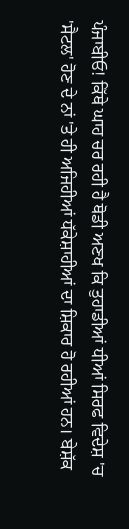ਪੰਜਾਬੀਓ! ਕਿੱਥੇ ਘਾਹ ਚਰ ਰਹੀ ਹੈ ਥੋਡੀ ਅਣਖ ਕਿ ਤੁਹਾਡੀਆਂ ਧੀਆਂ ਸਿਰਫ ਵਿਦੇਸ਼ 'ਚ 'ਸੈਟਲ' ਹੋਣ ਦੇ ਨਾਂ 'ਤੇ ਹੀ ਅਜਿਹੀਆਂ ਧੱਕੇਸ਼ਾਹੀਆਂ ਦਾ ਸ਼ਿਕਾਰ ਹੋ ਰਹੀਆਂ ਹਨ। ਬੇਸ਼ੱਕ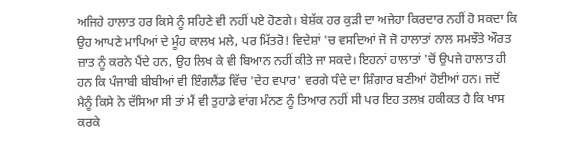ਅਜਿਹੇ ਹਾਲਾਤ ਹਰ ਕਿਸੇ ਨੂੰ ਸਹਿਣੇ ਵੀ ਨਹੀਂ ਪਏ ਹੋਣਗੇ। ਬੇਸ਼ੱਕ ਹਰ ਕੁੜੀ ਦਾ ਅਜੇਹਾ ਕਿਰਦਾਰ ਨਹੀਂ ਹੋ ਸਕਦਾ ਕਿ ਉਹ ਆਪਣੇ ਮਾਪਿਆਂ ਦੇ ਮੂੰਹ ਕਾਲਖ ਮਲੇ, ਪਰ ਮਿੱਤਰੋ! ਵਿਦੇਸ਼ਾਂ 'ਚ ਵਸਦਿਆਂ ਜੋ ਜੋ ਹਾਲਾਤਾਂ ਨਾਲ ਸਮਝੌਤੇ ਔਰਤ ਜ਼ਾਤ ਨੂੰ ਕਰਨੇ ਪੈਂਦੇ ਹਨ, ਉਹ ਲਿਖ ਕੇ ਵੀ ਬਿਆਨ ਨਹੀਂ ਕੀਤੇ ਜਾ ਸਕਦੇ। ਇਹਨਾਂ ਹਾਲਾਤਾਂ 'ਚੋਂ ਉਪਜੇ ਹਾਲਾਤ ਹੀ ਹਨ ਕਿ ਪੰਜਾਬੀ ਬੀਬੀਆਂ ਵੀ ਇੰਗਲੈਂਡ ਵਿੱਚ 'ਦੇਹ ਵਪਾਰ' ਵਰਗੇ ਧੰਦੇ ਦਾ ਸ਼ਿੰਗਾਰ ਬਣੀਆਂ ਹੋਈਆਂ ਹਨ। ਜਦੋਂ ਮੈਨੂੰ ਕਿਸੇ ਨੇ ਦੱਸਿਆ ਸੀ ਤਾਂ ਮੈਂ ਵੀ ਤੁਹਾਡੇ ਵਾਂਗ ਮੰਨਣ ਨੂੰ ਤਿਆਰ ਨਹੀਂ ਸੀ ਪਰ ਇਹ ਤਲਖ਼ ਹਕੀਕਤ ਹੈ ਕਿ ਖਾਸ ਕਰਕੇ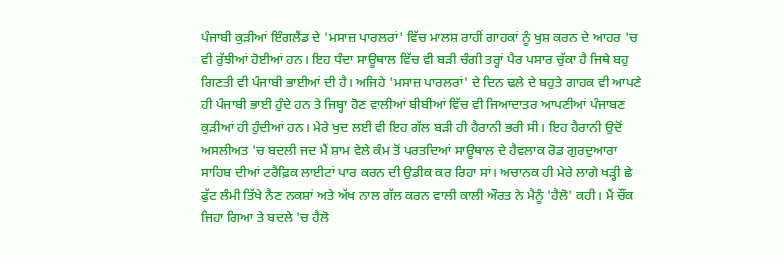ਪੰਜਾਬੀ ਕੁੜੀਆਂ ਇੰਗਲੈਂਡ ਦੇ 'ਮਸਾਜ਼ ਪਾਰਲਰਾਂ' ਵਿੱਚ ਮਾਲਸ਼ ਰਾਹੀਂ ਗਾਹਕਾਂ ਨੂੰ ਖੁਸ਼ ਕਰਨ ਦੇ ਆਹਰ 'ਚ ਵੀ ਰੁੱਝੀਆਂ ਹੋਈਆਂ ਹਨ। ਇਹ ਧੰਦਾ ਸਾਊਥਾਲ ਵਿੱਚ ਵੀ ਬੜੀ ਚੰਗੀ ਤਰ੍ਹਾਂ ਪੈਰ ਪਸਾਰ ਚੁੱਕਾ ਹੈ ਜਿਥੇ ਬਹੁ ਗਿਣਤੀ ਵੀ ਪੰਜਾਬੀ ਭਾਈਆਂ ਦੀ ਹੈ। ਅਜਿਹੇ 'ਮਸਾਜ਼ ਪਾਰਲਰਾਂ' ਦੇ ਦਿਨ ਢਲੇ ਦੇ ਬਹੁਤੇ ਗਾਹਕ ਵੀ ਆਪਣੇ ਹੀ ਪੰਜਾਬੀ ਭਾਈ ਹੁੰਦੇ ਹਨ ਤੇ ਜਿਬ੍ਹਾ ਹੋਣ ਵਾਲੀਆਂ ਬੀਬੀਆਂ ਵਿੱਚ ਵੀ ਜਿਆਦਾਤਰ ਆਪਣੀਆਂ ਪੰਜਾਬਣ ਕੁੜੀਆਂ ਹੀ ਹੁੰਦੀਆਂ ਹਨ। ਮੇਰੇ ਖੁਦ ਲਈ ਵੀ ਇਹ ਗੱਲ ਬੜੀ ਹੀ ਹੈਰਾਨੀ ਭਰੀ ਸੀ। ਇਹ ਹੈਰਾਨੀ ਉਦੋਂ ਅਸਲੀਅਤ 'ਚ ਬਦਲੀ ਜਦ ਮੈਂ ਸ਼ਾਮ ਵੇਲੇ ਕੰਮ ਤੋਂ ਪਰਤਦਿਆਂ ਸਾਊਥਾਲ ਦੇ ਹੈਵਲਾਕ ਰੋਡ ਗੁਰਦੁਆਰਾ ਸਾਹਿਬ ਦੀਆਂ ਟਰੈਫ਼ਿਕ ਲਾਈਟਾਂ ਪਾਰ ਕਰਨ ਦੀ ਉਡੀਕ ਕਰ ਰਿਹਾ ਸਾਂ। ਅਚਾਨਕ ਹੀ ਮੇਰੇ ਲਾਗੇ ਖੜ੍ਹੀ ਛੇ ਫੁੱਟ ਲੰਮੀ ਤਿੱਖੇ ਨੈਣ ਨਕਸ਼ਾਂ ਅਤੇ ਅੱਖ ਨਾਲ ਗੱਲ ਕਰਨ ਵਾਲੀ ਕਾਲੀ ਔਰਤ ਨੇ ਮੈਨੂੰ 'ਹੈਲੋ' ਕਹੀ। ਮੈਂ ਚੌਂਕ ਜਿਹਾ ਗਿਆ ਤੇ ਬਦਲੇ 'ਚ ਹੈਲੋ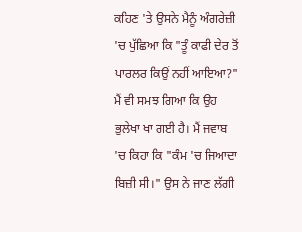ਕਹਿਣ 'ਤੇ ਉਸਨੇ ਮੈਨੂੰ ਅੰਗਰੇਜ਼ੀ 'ਚ ਪੁੱਛਿਆ ਕਿ "ਤੂੰ ਕਾਫੀ ਦੇਰ ਤੋਂ ਪਾਰਲਰ ਕਿਉਂ ਨਹੀਂ ਆਇਆ?" ਮੈਂ ਵੀ ਸਮਝ ਗਿਆ ਕਿ ਉਹ ਭੁਲੇਖਾ ਖਾ ਗਈ ਹੈ। ਮੈਂ ਜਵਾਬ 'ਚ ਕਿਹਾ ਕਿ "ਕੰਮ 'ਚ ਜਿਆਦਾ ਬਿਜ਼ੀ ਸੀ।" ਉਸ ਨੇ ਜਾਣ ਲੱਗੀ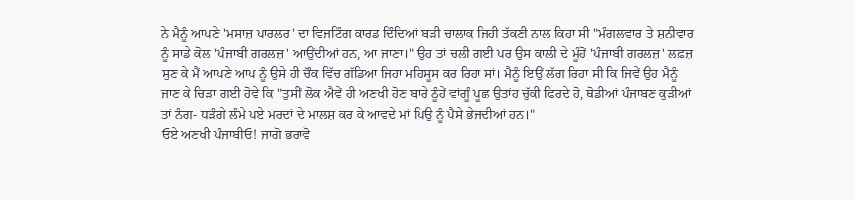ਨੇ ਮੈਨੂੰ ਆਪਣੇ 'ਮਸਾਜ਼ ਪਾਰਲਰ' ਦਾ ਵਿਜਟਿੰਗ ਕਾਰਡ ਦਿੰਦਿਆਂ ਬੜੀ ਚਾਲਾਕ ਜਿਹੀ ਤੱਕਣੀ ਨਾਲ ਕਿਹਾ ਸੀ "ਮੰਗਲਵਾਰ ਤੇ ਸ਼ਨੀਵਾਰ ਨੂੰ ਸਾਡੇ ਕੋਲ 'ਪੰਜਾਬੀ ਗਰਲਜ਼' ਆਉਂਦੀਆਂ ਹਨ, ਆ ਜਾਣਾ।" ਉਹ ਤਾਂ ਚਲੀ ਗਈ ਪਰ ਉਸ ਕਾਲੀ ਦੇ ਮੂੰਹੋਂ 'ਪੰਜਾਬੀ ਗਰਲਜ਼' ਲਫ਼ਜ਼ ਸੁਣ ਕੇ ਮੈਂ ਆਪਣੇ ਆਪ ਨੂੰ ਉਸੇ ਹੀ ਚੌਕ ਵਿੱਚ ਗੱਡਿਆ ਜਿਹਾ ਮਹਿਸੂਸ ਕਰ ਰਿਹਾ ਸਾਂ। ਮੈਨੂੰ ਇਉਂ ਲੱਗ ਰਿਹਾ ਸੀ ਕਿ ਜਿਵੇਂ ਉਹ ਮੈਨੂੰ ਜਾਣ ਕੇ ਚਿੜਾ ਗਈ ਹੋਵੇ ਕਿ "ਤੁਸੀਂ ਲੋਕ ਐਵੇਂ ਹੀ ਅਣਖੀ ਹੋਣ ਬਾਰੇ ਠੂੰਹੇਂ ਵਾਂਗੂੰ ਪੂਛ ਉਤਾਂਹ ਚੁੱਕੀ ਫਿਰਦੇ ਹੋ, ਥੋਡੀਆਂ ਪੰਜਾਬਣ ਕੁੜੀਆਂ ਤਾਂ ਨੰਗ- ਧੜੰਗੇ ਲੰਮੇ ਪਏ ਮਰਦਾਂ ਦੇ ਮਾਲਸ਼ ਕਰ ਕੇ ਆਵਦੇ ਮਾਂ ਪਿਉ ਨੂੰ ਪੈਸੇ ਭੇਜਦੀਆਂ ਹਨ।"
ਓਏ ਅਣਖੀ ਪੰਜਾਬੀਓ! ਜਾਗੋ ਭਰਾਵੋ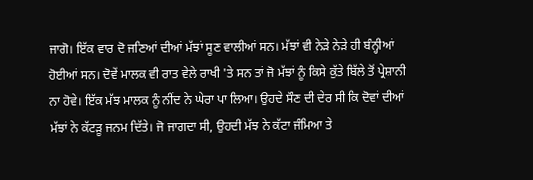ਜਾਗੋ। ਇੱਕ ਵਾਰ ਦੋ ਜਣਿਆਂ ਦੀਆਂ ਮੱਝਾਂ ਸੂਣ ਵਾਲੀਆਂ ਸਨ। ਮੱਝਾਂ ਵੀ ਨੇੜੇ ਨੇੜੇ ਹੀ ਬੰਨ੍ਹੀਆਂ ਹੋਈਆਂ ਸਨ। ਦੋਵੇਂ ਮਾਲਕ ਵੀ ਰਾਤ ਵੇਲੇ ਰਾਖੀ 'ਤੇ ਸਨ ਤਾਂ ਜੋ ਮੱਝਾਂ ਨੂੰ ਕਿਸੇ ਕੁੱਤੇ ਬਿੱਲੇ ਤੋਂ ਪ੍ਰੇਸ਼ਾਨੀ ਨਾ ਹੋਵੇ। ਇੱਕ ਮੱਝ ਮਾਲਕ ਨੂੰ ਨੀਂਦ ਨੇ ਘੇਰਾ ਪਾ ਲਿਆ। ਉਹਦੇ ਸੌਣ ਦੀ ਦੇਰ ਸੀ ਕਿ ਦੋਵਾਂ ਦੀਆਂ ਮੱਝਾਂ ਨੇ ਕੱਟੜੂ ਜਨਮ ਦਿੱਤੇ। ਜੋ ਜਾਗਦਾ ਸੀ, ਉਹਦੀ ਮੱਝ ਨੇ ਕੱਟਾ ਜੰਮਿਆ ਤੇ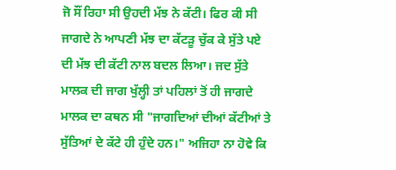ਜੋ ਸੌਂ ਰਿਹਾ ਸੀ ਉਹਦੀ ਮੱਝ ਨੇ ਕੱਟੀ। ਫਿਰ ਕੀ ਸੀ ਜਾਗਦੇ ਨੇ ਆਪਣੀ ਮੱਝ ਦਾ ਕੱਟੜੂ ਚੁੱਕ ਕੇ ਸੁੱਤੇ ਪਏ ਦੀ ਮੱਝ ਦੀ ਕੱਟੀ ਨਾਲ ਬਦਲ ਲਿਆ। ਜਦ ਸੁੱਤੇ ਮਾਲਕ ਦੀ ਜਾਗ ਖੁੱਲ੍ਹੀ ਤਾਂ ਪਹਿਲਾਂ ਤੋਂ ਹੀ ਜਾਗਦੇ ਮਾਲਕ ਦਾ ਕਥਨ ਸੀ "ਜਾਗਦਿਆਂ ਦੀਆਂ ਕੱਟੀਆਂ ਤੇ ਸੁੱਤਿਆਂ ਦੇ ਕੱਟੇ ਹੀ ਹੁੰਦੇ ਹਨ।" ਅਜਿਹਾ ਨਾ ਹੋਵੇ ਕਿ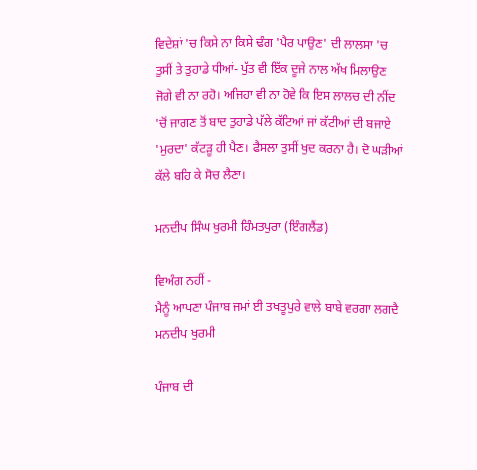ਵਿਦੇਸ਼ਾਂ 'ਚ ਕਿਸੇ ਨਾ ਕਿਸੇ ਢੰਗ 'ਪੈਰ ਪਾਉਣ' ਦੀ ਲਾਲਸਾ 'ਚ ਤੁਸੀਂ ਤੇ ਤੁਹਾਡੇ ਧੀਆਂ- ਪੁੱਤ ਵੀ ਇੱਕ ਦੂਜੇ ਨਾਲ ਅੱਖ ਮਿਲਾਉਣ ਜੋਗੇ ਵੀ ਨਾ ਰਹੋ। ਅਜਿਹਾ ਵੀ ਨਾ ਹੋਵੇ ਕਿ ਇਸ ਲਾਲਚ ਦੀ ਨੀਂਦ 'ਚੋਂ ਜਾਗਣ ਤੋਂ ਬਾਦ ਤੁਹਾਡੇ ਪੱਲੇ ਕੱਟਿਆਂ ਜਾਂ ਕੱਟੀਆਂ ਦੀ ਬਜਾਏ 'ਮੁਰਦਾ' ਕੱਟੜੂ ਹੀ ਪੈਣ। ਫੈਸਲਾ ਤੁਸੀਂ ਖੁਦ ਕਰਨਾ ਹੈ। ਦੋ ਘੜੀਆਂ ਕੱਲੇ ਬਹਿ ਕੇ ਸੋਚ ਲੈਣਾ।

ਮਨਦੀਪ ਸਿੰਘ ਖੁਰਮੀ ਹਿੰਮਤਪੁਰਾ (ਇੰਗਲੈਂਡ)

ਵਿਅੰਗ ਨਹੀਂ -
ਮੈਨੂੰ ਆਪਣਾ ਪੰਜਾਬ ਜਮਾਂ ਈ ਤਖਤੂਪੁਰੇ ਵਾਲੇ ਬਾਬੇ ਵਰਗਾ ਲਗਦੈ
ਮਨਦੀਪ ਖੁਰਮੀ

ਪੰਜਾਬ ਦੀ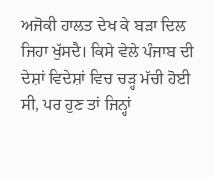ਅਜੋਕੀ ਹਾਲਤ ਦੇਖ ਕੇ ਬੜਾ ਦਿਲ ਜਿਹਾ ਖੁੱਸਦੈ। ਕਿਸੇ ਵੇਲੇ ਪੰਜਾਬ ਦੀ ਦੇਸ਼ਾਂ ਵਿਦੇਸ਼ਾਂ ਵਿਚ ਚੜ੍ਹ ਮੱਚੀ ਹੋਈ ਸੀ, ਪਰ ਹੁਣ ਤਾਂ ਜਿਨ੍ਹਾਂ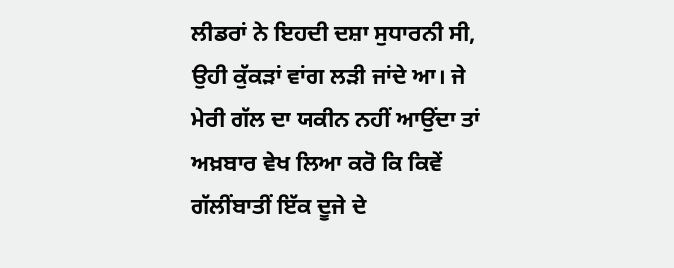ਲੀਡਰਾਂ ਨੇ ਇਹਦੀ ਦਸ਼ਾ ਸੁਧਾਰਨੀ ਸੀ, ਉਹੀ ਕੁੱਕੜਾਂ ਵਾਂਗ ਲੜੀ ਜਾਂਦੇ ਆ। ਜੇ ਮੇਰੀ ਗੱਲ ਦਾ ਯਕੀਨ ਨਹੀਂ ਆਉਂਦਾ ਤਾਂ ਅਖ਼ਬਾਰ ਵੇਖ ਲਿਆ ਕਰੋ ਕਿ ਕਿਵੇਂ ਗੱਲੀਂਬਾਤੀਂ ਇੱਕ ਦੂਜੇ ਦੇ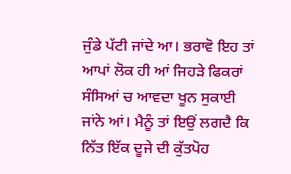ਜੁੰਡੇ ਪੱਟੀ ਜਾਂਦੇ ਆ। ਭਰਾਵੋ ਇਹ ਤਾਂ ਆਪਾਂ ਲੋਕ ਹੀ ਆਂ ਜਿਹੜੇ ਫਿਕਰਾਂ ਸੰਸਿਆਂ ਚ ਆਵਦਾ ਖੂਨ ਸੁਕਾਈ ਜਾਂਨੇ ਆਂ। ਮੈਨੂੰ ਤਾਂ ਇਉਂ ਲਗਦੈ ਕਿ ਨਿੱਤ ਇੱਕ ਦੂਜੇ ਦੀ ਕੁੱਤਪੋਹ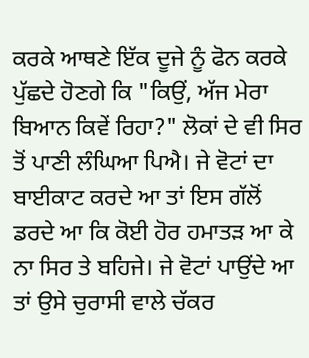ਕਰਕੇ ਆਥਣੇ ਇੱਕ ਦੂਜੇ ਨੂੰ ਫੋਨ ਕਰਕੇ ਪੁੱਛਦੇ ਹੋਣਗੇ ਕਿ "ਕਿਉਂ, ਅੱਜ ਮੇਰਾ ਬਿਆਨ ਕਿਵੇਂ ਰਿਹਾ?" ਲੋਕਾਂ ਦੇ ਵੀ ਸਿਰ ਤੋਂ ਪਾਣੀ ਲੰਘਿਆ ਪਿਐ। ਜੇ ਵੋਟਾਂ ਦਾ ਬਾਈਕਾਟ ਕਰਦੇ ਆ ਤਾਂ ਇਸ ਗੱਲੋਂ ਡਰਦੇ ਆ ਕਿ ਕੋਈ ਹੋਰ ਹਮਾਤੜ ਆ ਕੇ ਨਾ ਸਿਰ ਤੇ ਬਹਿਜੇ। ਜੇ ਵੋਟਾਂ ਪਾਉਂਦੇ ਆ ਤਾਂ ਉਸੇ ਚੁਰਾਸੀ ਵਾਲੇ ਚੱਕਰ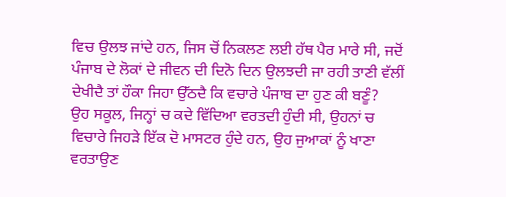ਵਿਚ ਉਲਝ ਜਾਂਦੇ ਹਨ, ਜਿਸ ਚੋਂ ਨਿਕਲਣ ਲਈ ਹੱਥ ਪੈਰ ਮਾਰੇ ਸੀ, ਜਦੋਂ ਪੰਜਾਬ ਦੇ ਲੋਕਾਂ ਦੇ ਜੀਵਨ ਦੀ ਦਿਨੋ ਦਿਨ ਉਲਝਦੀ ਜਾ ਰਹੀ ਤਾਣੀ ਵੱਲੀਂ ਦੇਖੀਦੈ ਤਾਂ ਹੌਕਾ ਜਿਹਾ ਉੱਠਦੈ ਕਿ ਵਚਾਰੇ ਪੰਜਾਬ ਦਾ ਹੁਣ ਕੀ ਬਣੂੰ?
ਉਹ ਸਕੂਲ, ਜਿਨ੍ਹਾਂ ਚ ਕਦੇ ਵਿੱਦਿਆ ਵਰਤਦੀ ਹੁੰਦੀ ਸੀ, ਉਹਨਾਂ ਚ ਵਿਚਾਰੇ ਜਿਹੜੇ ਇੱਕ ਦੋ ਮਾਸਟਰ ਹੁੰਦੇ ਹਨ, ਉਹ ਜੁਆਕਾਂ ਨੂੰ ਖਾਣਾ ਵਰਤਾਉਣ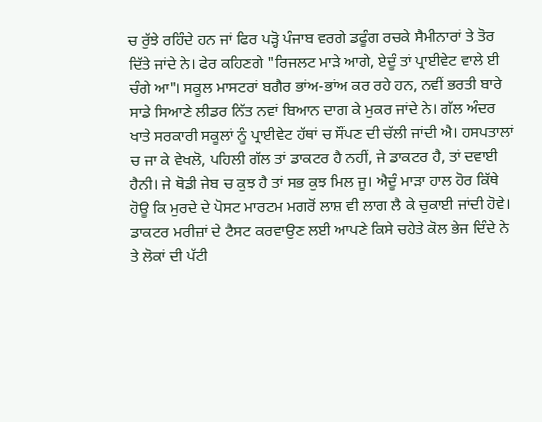ਚ ਰੁੱਝੇ ਰਹਿੰਦੇ ਹਨ ਜਾਂ ਫਿਰ ਪੜ੍ਹੋ ਪੰਜਾਬ ਵਰਗੇ ਡਫੂੰਗ ਰਚਕੇ ਸੈਮੀਨਾਰਾਂ ਤੇ ਤੋਰ ਦਿੱਤੇ ਜਾਂਦੇ ਨੇ। ਫੇਰ ਕਹਿਣਗੇ "ਰਿਜਲਟ ਮਾੜੇ ਆਗੇ, ਏਦੂੰ ਤਾਂ ਪ੍ਰਾਈਵੇਟ ਵਾਲੇ ਈ ਚੰਗੇ ਆ"। ਸਕੂਲ ਮਾਸਟਰਾਂ ਬਗੈਰ ਭਾਂਅ-ਭਾਂਅ ਕਰ ਰਹੇ ਹਨ, ਨਵੀਂ ਭਰਤੀ ਬਾਰੇ ਸਾਡੇ ਸਿਆਣੇ ਲੀਡਰ ਨਿੱਤ ਨਵਾਂ ਬਿਆਨ ਦਾਗ ਕੇ ਮੁਕਰ ਜਾਂਦੇ ਨੇ। ਗੱਲ ਅੰਦਰ ਖਾਤੇ ਸਰਕਾਰੀ ਸਕੂਲਾਂ ਨੂੰ ਪ੍ਰਾਈਵੇਟ ਹੱਥਾਂ ਚ ਸੌਂਪਣ ਦੀ ਚੱਲੀ ਜਾਂਦੀ ਐ। ਹਸਪਤਾਲਾਂ ਚ ਜਾ ਕੇ ਵੇਖਲੋ, ਪਹਿਲੀ ਗੱਲ ਤਾਂ ਡਾਕਟਰ ਹੈ ਨਹੀਂ, ਜੇ ਡਾਕਟਰ ਹੈ, ਤਾਂ ਦਵਾਈ ਹੈਨੀ। ਜੇ ਥੋਡੀ ਜੇਬ ਚ ਕੁਝ ਹੈ ਤਾਂ ਸਭ ਕੁਝ ਮਿਲ ਜੂ। ਐਦੂੰ ਮਾੜਾ ਹਾਲ ਹੋਰ ਕਿੱਥੇ ਹੋਊ ਕਿ ਮੁਰਦੇ ਦੇ ਪੋਸਟ ਮਾਰਟਮ ਮਗਰੋਂ ਲਾਸ਼ ਵੀ ਲਾਗ ਲੈ ਕੇ ਚੁਕਾਈ ਜਾਂਦੀ ਹੋਵੇ। ਡਾਕਟਰ ਮਰੀਜ਼ਾਂ ਦੇ ਟੈਸਟ ਕਰਵਾਉਣ ਲਈ ਆਪਣੇ ਕਿਸੇ ਚਹੇਤੇ ਕੋਲ ਭੇਜ ਦਿੰਦੇ ਨੇ ਤੇ ਲੋਕਾਂ ਦੀ ਪੱਟੀ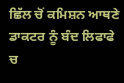ਛਿੱਲ ਚੋਂ ਕਮਿਸ਼ਨ ਆਥਣੇ ਡਾਕਟਰ ਨੂੰ ਬੰਦ ਲਿਫਾਫੇ ਚ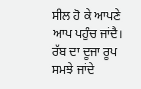ਸੀਲ ਹੋ ਕੇ ਆਪਣੇ ਆਪ ਪਹੁੰਚ ਜਾਂਦੈ। ਰੱਬ ਦਾ ਦੂਜਾ ਰੂਪ ਸਮਝੇ ਜਾਂਦੇ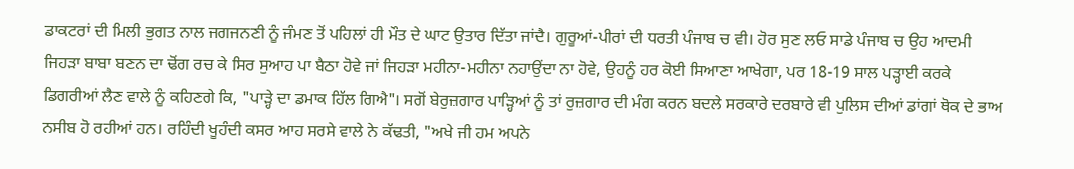ਡਾਕਟਰਾਂ ਦੀ ਮਿਲੀ ਭੁਗਤ ਨਾਲ ਜਗਜਨਣੀ ਨੂੰ ਜੰਮਣ ਤੋਂ ਪਹਿਲਾਂ ਹੀ ਮੌਤ ਦੇ ਘਾਟ ਉਤਾਰ ਦਿੱਤਾ ਜਾਂਦੈ। ਗੁਰੂਆਂ-ਪੀਰਾਂ ਦੀ ਧਰਤੀ ਪੰਜਾਬ ਚ ਵੀ। ਹੋਰ ਸੁਣ ਲਓ ਸਾਡੇ ਪੰਜਾਬ ਚ ਉਹ ਆਦਮੀ ਜਿਹੜਾ ਬਾਬਾ ਬਣਨ ਦਾ ਢੋਂਗ ਰਚ ਕੇ ਸਿਰ ਸੁਆਹ ਪਾ ਬੈਠਾ ਹੋਵੇ ਜਾਂ ਜਿਹੜਾ ਮਹੀਨਾ-ਮਹੀਨਾ ਨਹਾਉਂਦਾ ਨਾ ਹੋਵੇ, ਉਹਨੂੰ ਹਰ ਕੋਈ ਸਿਆਣਾ ਆਖੇਗਾ, ਪਰ 18-19 ਸਾਲ ਪੜ੍ਹਾਈ ਕਰਕੇ ਡਿਗਰੀਆਂ ਲੈਣ ਵਾਲੇ ਨੂੰ ਕਹਿਣਗੇ ਕਿ, "ਪਾੜ੍ਹੇ ਦਾ ਡਮਾਕ ਹਿੱਲ ਗਿਐ"। ਸਗੋਂ ਬੇਰੁਜ਼ਗਾਰ ਪਾੜ੍ਹਿਆਂ ਨੂੰ ਤਾਂ ਰੁਜ਼ਗਾਰ ਦੀ ਮੰਗ ਕਰਨ ਬਦਲੇ ਸਰਕਾਰੇ ਦਰਬਾਰੇ ਵੀ ਪੁਲਿਸ ਦੀਆਂ ਡਾਂਗਾਂ ਥੋਕ ਦੇ ਭਾਅ ਨਸੀਬ ਹੋ ਰਹੀਆਂ ਹਨ। ਰਹਿੰਦੀ ਖੂਹੰਦੀ ਕਸਰ ਆਹ ਸਰਸੇ ਵਾਲੇ ਨੇ ਕੱਢਤੀ, "ਅਖੇ ਜੀ ਹਮ ਅਪਨੇ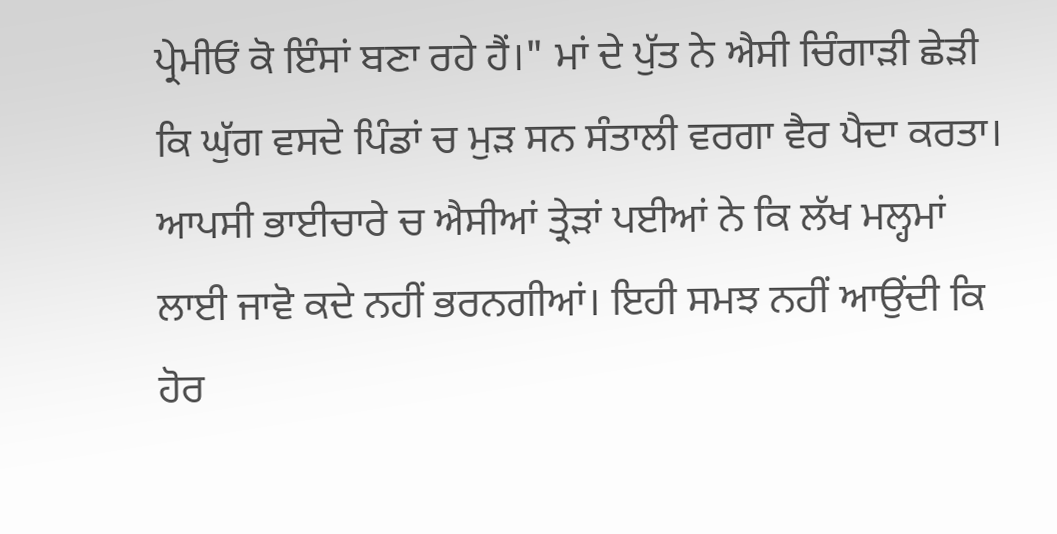ਪ੍ਰੇਮੀਓਂ ਕੋ ਇੰਸਾਂ ਬਣਾ ਰਹੇ ਹੈਂ।" ਮਾਂ ਦੇ ਪੁੱਤ ਨੇ ਐਸੀ ਚਿੰਗਾੜੀ ਛੇੜੀ ਕਿ ਘੁੱਗ ਵਸਦੇ ਪਿੰਡਾਂ ਚ ਮੁੜ ਸਨ ਸੰਤਾਲੀ ਵਰਗਾ ਵੈਰ ਪੈਦਾ ਕਰਤਾ। ਆਪਸੀ ਭਾਈਚਾਰੇ ਚ ਐਸੀਆਂ ਤ੍ਰੇੜਾਂ ਪਈਆਂ ਨੇ ਕਿ ਲੱਖ ਮਲ੍ਹਮਾਂ ਲਾਈ ਜਾਵੋ ਕਦੇ ਨਹੀਂ ਭਰਨਗੀਆਂ। ਇਹੀ ਸਮਝ ਨਹੀਂ ਆਉਂਦੀ ਕਿ ਹੋਰ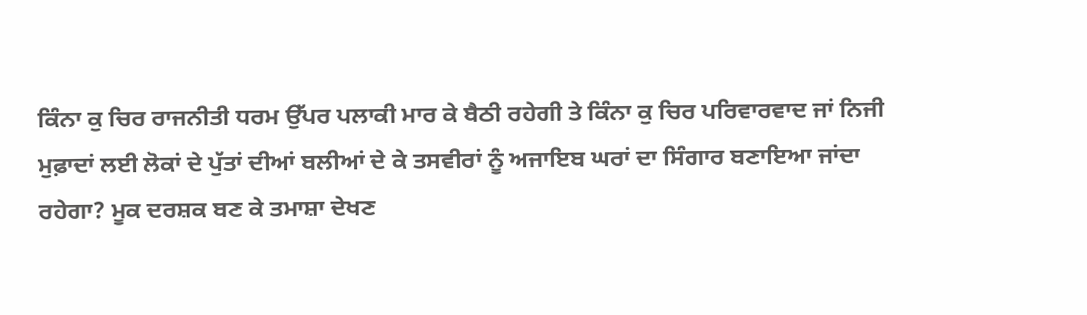ਕਿੰਨਾ ਕੁ ਚਿਰ ਰਾਜਨੀਤੀ ਧਰਮ ਉੱਪਰ ਪਲਾਕੀ ਮਾਰ ਕੇ ਬੈਠੀ ਰਹੇਗੀ ਤੇ ਕਿੰਨਾ ਕੁ ਚਿਰ ਪਰਿਵਾਰਵਾਦ ਜਾਂ ਨਿਜੀ ਮੁਫ਼ਾਦਾਂ ਲਈ ਲੋਕਾਂ ਦੇ ਪੁੱਤਾਂ ਦੀਆਂ ਬਲੀਆਂ ਦੇ ਕੇ ਤਸਵੀਰਾਂ ਨੂੰ ਅਜਾਇਬ ਘਰਾਂ ਦਾ ਸਿੰਗਾਰ ਬਣਾਇਆ ਜਾਂਦਾ ਰਹੇਗਾ? ਮੂਕ ਦਰਸ਼ਕ ਬਣ ਕੇ ਤਮਾਸ਼ਾ ਦੇਖਣ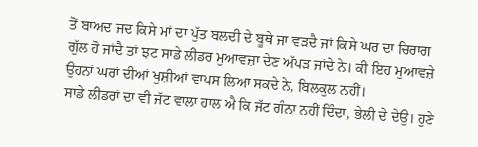ਤੋਂ ਬਾਅਦ ਜਦ ਕਿਸੇ ਮਾਂ ਦਾ ਪੁੱਤ ਬਲਦੀ ਦੇ ਬੂਥੇ ਜਾ ਵੜਦੈ ਜਾਂ ਕਿਸੇ ਘਰ ਦਾ ਚਿਰਾਗ ਗੁੱਲ ਹੋ ਜਾਂਦੈ ਤਾਂ ਝਟ ਸਾਡੇ ਲੀਡਰ ਮੁਆਵਜ਼ਾ ਦੇਣ ਅੱਪੜ ਜਾਂਦੇ ਨੇ। ਕੀ ਇਹ ਮੁਆਵਜ਼ੇ ਉਹਨਾਂ ਘਰਾਂ ਦੀਆਂ ਖੁਸ਼ੀਆਂ ਵਾਪਸ ਲਿਆ ਸਕਦੇ ਨੇ, ਬਿਲਕੁਲ ਨਹੀਂ।
ਸਾਡੇ ਲੀਡਰਾਂ ਦਾ ਵੀ ਜੱਟ ਵਾਲਾ ਹਾਲ ਐ ਕਿ ਜੱਟ ਗੰਨਾ ਨਹੀਂ ਦਿੰਦਾ, ਭੇਲੀ ਦੇ ਦੇਉ। ਹੁਣੇ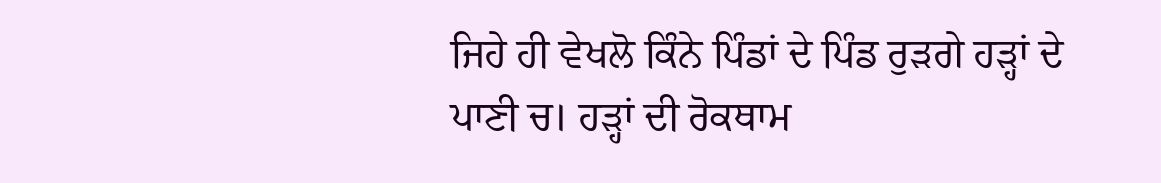ਜਿਹੇ ਹੀ ਵੇਖਲੋ ਕਿੰਨੇ ਪਿੰਡਾਂ ਦੇ ਪਿੰਡ ਰੁੜਗੇ ਹੜ੍ਹਾਂ ਦੇ ਪਾਣੀ ਚ। ਹੜ੍ਹਾਂ ਦੀ ਰੋਕਥਾਮ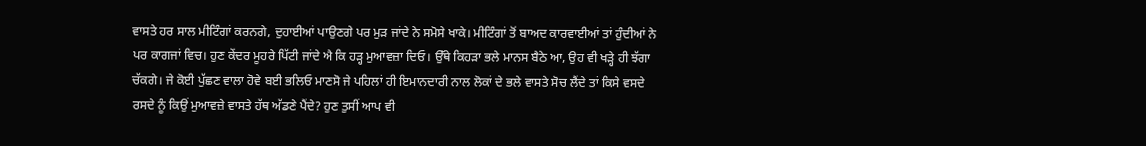ਵਾਸਤੇ ਹਰ ਸਾਲ ਮੀਟਿੰਗਾਂ ਕਰਨਗੇ, ਦੁਹਾਈਆਂ ਪਾਉਣਗੇ ਪਰ ਮੁੜ ਜਾਂਦੇ ਨੇ ਸਮੋਸੇ ਖਾਕੇ। ਮੀਟਿੰਗਾਂ ਤੋਂ ਬਾਅਦ ਕਾਰਵਾਈਆਂ ਤਾਂ ਹੁੰਦੀਆਂ ਨੇ ਪਰ ਕਾਗਜਾਂ ਵਿਚ। ਹੁਣ ਕੇਂਦਰ ਮੂਹਰੇ ਪਿੱਟੀ ਜਾਂਦੇ ਐ ਕਿ ਹੜ੍ਹ ਮੁਆਵਜ਼ਾ ਦਿਓ। ਉੱਥੇ ਕਿਹੜਾ ਭਲੇ ਮਾਨਸ ਬੈਠੇ ਆ, ਉਹ ਵੀ ਖੜ੍ਹੇ ਹੀ ਝੱਗਾ ਚੱਕਗੇ। ਜੇ ਕੋਈ ਪੁੱਛਣ ਵਾਲਾ ਹੋਵੇ ਬਈ ਭਲਿਓ ਮਾਣਸੋ ਜੇ ਪਹਿਲਾਂ ਹੀ ਇਮਾਨਦਾਰੀ ਨਾਲ ਲੋਕਾਂ ਦੇ ਭਲੇ ਵਾਸਤੇ ਸੋਚ ਲੈਂਦੇ ਤਾਂ ਕਿਸੇ ਵਸਦੇ ਰਸਦੇ ਨੂੰ ਕਿਉਂ ਮੁਆਵਜ਼ੇ ਵਾਸਤੇ ਹੱਥ ਅੱਡਣੇ ਪੈਂਦੇ? ਹੁਣ ਤੁਸੀਂ ਆਪ ਵੀ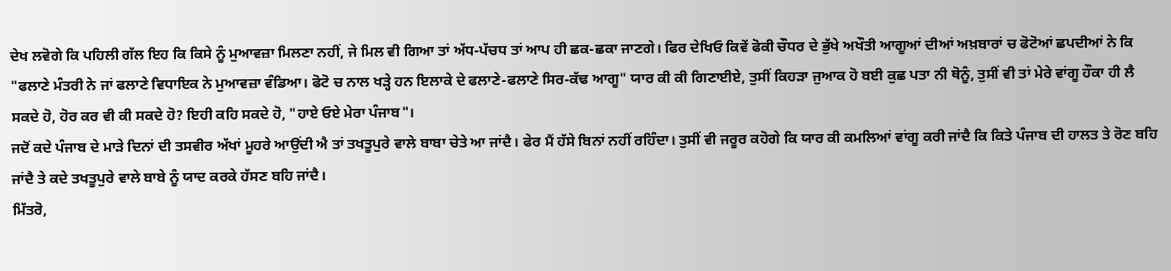ਦੇਖ ਲਵੋਗੇ ਕਿ ਪਹਿਲੀ ਗੱਲ ਇਹ ਕਿ ਕਿਸੇ ਨੂੰ ਮੁਆਵਜ਼ਾ ਮਿਲਣਾ ਨਹੀਂ, ਜੇ ਮਿਲ ਵੀ ਗਿਆ ਤਾਂ ਅੱਧ-ਪੱਚਧ ਤਾਂ ਆਪ ਹੀ ਛਕ-ਛਕਾ ਜਾਣਗੇ। ਫਿਰ ਦੇਖਿਓ ਕਿਵੇਂ ਫੋਕੀ ਚੌਧਰ ਦੇ ਭੁੱਖੇ ਅਖੌਤੀ ਆਗੂਆਂ ਦੀਆਂ ਅਖ਼ਬਾਰਾਂ ਚ ਫੋਟੋਆਂ ਛਪਦੀਆਂ ਨੇ ਕਿ "ਫਲਾਣੇ ਮੰਤਰੀ ਨੇ ਜਾਂ ਫਲਾਣੇ ਵਿਧਾਇਕ ਨੇ ਮੁਆਵਜ਼ਾ ਵੰਡਿਆ। ਫੋਟੋ ਚ ਨਾਲ ਖੜ੍ਹੇ ਹਨ ਇਲਾਕੇ ਦੇ ਫਲਾਣੇ-ਫਲਾਣੇ ਸਿਰ-ਕੱਢ ਆਗੂ" ਯਾਰ ਕੀ ਕੀ ਗਿਣਾਈਏ, ਤੁਸੀਂ ਕਿਹਡ਼ਾ ਜੁਆਕ ਹੋ ਬਈ ਕੁਛ ਪਤਾ ਨੀ ਥੋਨੂੰ, ਤੁਸੀਂ ਵੀ ਤਾਂ ਮੇਰੇ ਵਾਂਗੂ ਹੌਕਾ ਹੀ ਲੈ ਸਕਦੇ ਹੋ, ਹੋਰ ਕਰ ਵੀ ਕੀ ਸਕਦੇ ਹੋ? ਇਹੀ ਕਹਿ ਸਕਦੇ ਹੋ, "ਹਾਏ ਓਏ ਮੇਰਾ ਪੰਜਾਬ"।
ਜਦੋਂ ਕਦੇ ਪੰਜਾਬ ਦੇ ਮਾੜੇ ਦਿਨਾਂ ਦੀ ਤਸਵੀਰ ਅੱਖਾਂ ਮੂਹਰੇ ਆਉਂਦੀ ਐ ਤਾਂ ਤਖਤੂਪੁਰੇ ਵਾਲੇ ਬਾਬਾ ਚੇਤੇ ਆ ਜਾਂਦੈ। ਫੇਰ ਮੈਂ ਹੱਸੇ ਬਿਨਾਂ ਨਹੀਂ ਰਹਿੰਦਾ। ਤੁਸੀਂ ਵੀ ਜਰੂਰ ਕਹੋਗੇ ਕਿ ਯਾਰ ਕੀ ਕਮਲਿਆਂ ਵਾਂਗੂ ਕਰੀ ਜਾਂਦੈ ਕਿ ਕਿਤੇ ਪੰਜਾਬ ਦੀ ਹਾਲਤ ਤੇ ਰੋਣ ਬਹਿ ਜਾਂਦੈ ਤੇ ਕਦੇ ਤਖਤੂਪੁਰੇ ਵਾਲੇ ਬਾਬੇ ਨੂੰ ਯਾਦ ਕਰਕੇ ਹੱਸਣ ਬਹਿ ਜਾਂਦੈ।
ਮਿੱਤਰੋ,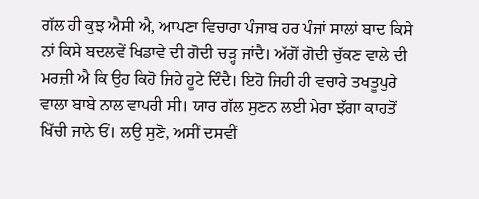ਗੱਲ ਹੀ ਕੁਝ ਐਸੀ ਐ, ਆਪਣਾ ਵਿਚਾਰਾ ਪੰਜਾਬ ਹਰ ਪੰਜਾਂ ਸਾਲਾਂ ਬਾਦ ਕਿਸੇ ਨਾਂ ਕਿਸੇ ਬਦਲਵੇਂ ਖਿਡਾਵੇ ਦੀ ਗੋਦੀ ਚੜ੍ਹ ਜਾਂਦੈ। ਅੱਗੋਂ ਗੋਦੀ ਚੁੱਕਣ ਵਾਲੇ ਦੀ ਮਰਜ਼ੀ ਐ ਕਿ ਉਹ ਕਿਹੋ ਜਿਹੇ ਹੂਟੇ ਦਿੰਦੈ। ਇਹੋ ਜਿਹੀ ਹੀ ਵਚਾਰੇ ਤਖਤੂਪੁਰੇ ਵਾਲਾ ਬਾਬੇ ਨਾਲ ਵਾਪਰੀ ਸੀ। ਯਾਰ ਗੱਲ ਸੁਣਨ ਲਈ ਮੇਰਾ ਝੱਗਾ ਕਾਹਤੋਂ ਖਿੱਚੀ ਜਾਨੇ ਓਂ। ਲਉ ਸੁਣੋ, ਅਸੀਂ ਦਸਵੀਂ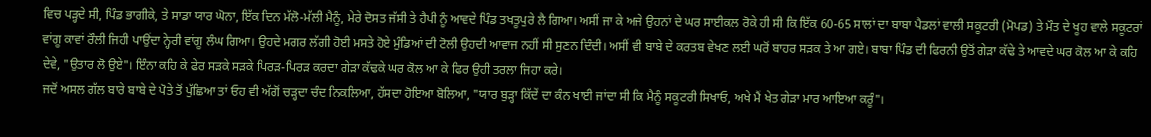ਵਿਚ ਪੜ੍ਹਦੇ ਸੀ, ਪਿੰਡ ਭਾਗੀਕੇ, ਤੇ ਸਾਡਾ ਯਾਰ ਘੋਨਾ, ਇੱਕ ਦਿਨ ਮੱਲੋ-ਮੱਲੀ ਮੈਨੂੰ, ਮੇਰੇ ਦੋਸਤ ਜੱਸੀ ਤੇ ਹੈਪੀ ਨੂੰ ਆਵਦੇ ਪਿੰਡ ਤਖਤੂਪੁਰੇ ਲੈ ਗਿਆ। ਅਸੀਂ ਜਾ ਕੇ ਅਜੇ ਉਹਨਾਂ ਦੇ ਘਰ ਸਾਈਕਲ ਰੋਕੇ ਹੀ ਸੀ ਕਿ ਇੱਕ 60-65 ਸਾਲਾਂ ਦਾ ਬਾਬਾ ਪੈਡਲਾਂ ਵਾਲੀ ਸਕੂਟਰੀ (ਮੋਪਡ) ਤੇ ਮੌਤ ਦੇ ਖੂਹ ਵਾਲੇ ਸਕੂਟਰਾਂ ਵਾਂਗੂ ਕਾਵਾਂ ਰੌਲੀ ਜਿਹੀ ਪਾਉਂਦਾ ਨ੍ਹੇਰੀ ਵਾਂਗੂ ਲੰਘ ਗਿਆ। ਉਹਦੇ ਮਗਰ ਲੱਗੀ ਹੋਈ ਮਸਤੇ ਹੋਏ ਮੁੰਡਿਆਂ ਦੀ ਟੋਲੀ ਉਹਦੀ ਆਵਾਜ ਨਹੀਂ ਸੀ ਸੁਣਨ ਦਿੰਦੀ। ਅਸੀਂ ਵੀ ਬਾਬੇ ਦੇ ਕਰਤਬ ਵੇਖਣ ਲਈ ਘਰੋਂ ਬਾਹਰ ਸੜਕ ਤੇ ਆ ਗਏ। ਬਾਬਾ ਪਿੰਡ ਦੀ ਫਿਰਨੀ ਉਤੋਂ ਗੇੜਾ ਕੱਢੇ ਤੇ ਆਵਦੇ ਘਰ ਕੋਲ ਆ ਕੇ ਕਹਿ ਦੇਵੇ, "ਉਤਾਰ ਲੋ ਉਏ"। ਇੰਨਾ ਕਹਿ ਕੇ ਫੇਰ ਸੜਕੇ ਸੜਕੇ ਪਿਰੜ-ਪਿਰੜ ਕਰਦਾ ਗੇੜਾ ਕੱਢਕੇ ਘਰ ਕੋਲ ਆ ਕੇ ਫਿਰ ਉਹੀ ਤਰਲਾ ਜਿਹਾ ਕਰੇ।
ਜਦੋਂ ਅਸਲ ਗੱਲ ਬਾਰੇ ਬਾਬੇ ਦੇ ਪੋਤੇ ਤੋਂ ਪੁੱਛਿਆ ਤਾਂ ਓਹ ਵੀ ਅੱਗੋਂ ਚੜ੍ਹਦਾ ਚੰਦ ਨਿਕਲਿਆ, ਹੱਸਦਾ ਹੋਇਆ ਬੋਲਿਆ, "ਯਾਰ ਬੁੜ੍ਹਾ ਕਿੱਦੇਂ ਦਾ ਕੰਨ ਖਾਈ ਜਾਂਦਾ ਸੀ ਕਿ ਮੈਨੂੰ ਸਕੂਟਰੀ ਸਿਖਾਓ, ਅਖੇ ਮੈਂ ਖੇਤ ਗੇੜਾ ਮਾਰ ਆਇਆ ਕਰੂੰ"।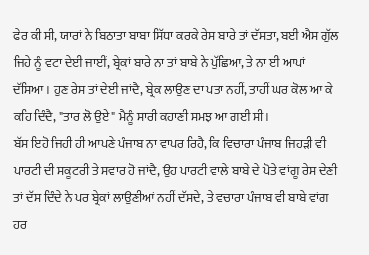ਫੇਰ ਕੀ ਸੀ, ਯਾਰਾਂ ਨੇ ਬਿਠਾਤਾ ਬਾਬਾ ਸਿੱਧਾ ਕਰਕੇ ਰੇਸ ਬਾਰੇ ਤਾਂ ਦੱਸਤਾ, ਬਈ ਐਸ ਗੁੱਲ ਜਿਹੇ ਨੂੰ ਵਟਾ ਦੇਈ ਜਾਈਂ, ਬ੍ਰੇਕਾਂ ਬਾਰੇ ਨਾ ਤਾਂ ਬਾਬੇ ਨੇ ਪੁੱਛਿਆ, ਤੇ ਨਾ ਈ ਆਪਾਂ ਦੱਸਿਆ। ਹੁਣ ਰੇਸ ਤਾਂ ਦੇਈ ਜਾਂਦੈ, ਬ੍ਰੇਕ ਲਾਉਣ ਦਾ ਪਤਾ ਨਹੀਂ, ਤਾਹੀਂ ਘਰ ਕੋਲ ਆ ਕੇ ਕਹਿ ਦਿੰਦੈ, "ਤਾਰ ਲੋ ਉਏ" ਮੈਨੂੰ ਸਾਰੀ ਕਹਾਣੀ ਸਮਝ ਆ ਗਈ ਸੀ।
ਬੱਸ ਇਹੋ ਜਿਹੀ ਹੀ ਆਪਣੇ ਪੰਜਾਬ ਨਾ ਵਾਪਰ ਰਿਹੈ, ਕਿ ਵਿਚਾਰਾ ਪੰਜਾਬ ਜਿਹੜੀ ਵੀ ਪਾਰਟੀ ਦੀ ਸਕੂਟਰੀ ਤੇ ਸਵਾਰ ਹੋ ਜਾਂਦੈ, ਉਹ ਪਾਰਟੀ ਵਾਲੇ ਬਾਬੇ ਦੇ ਪੋਤੇ ਵਾਂਗੂ ਰੇਸ ਦੇਣੀ ਤਾਂ ਦੱਸ ਦਿੰਦੇ ਨੇ ਪਰ ਬ੍ਰੇਕਾਂ ਲਾਉਣੀਆਂ ਨਹੀਂ ਦੱਸਦੇ, ਤੇ ਵਚਾਰਾ ਪੰਜਾਬ ਵੀ ਬਾਬੇ ਵਾਂਗ ਹਰ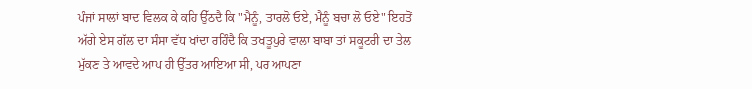ਪੰਜਾਂ ਸਾਲਾਂ ਬਾਦ ਵਿਲਕ ਕੇ ਕਹਿ ਉੱਠਦੈ ਕਿ "ਮੈਨੂੰ, ਤਾਰਲੋ ਓਏ, ਮੈਨੂੰ ਬਚਾ ਲੋ ਓਏ" ਇਹਤੋਂ ਅੱਗੇ ਏਸ ਗੱਲ ਦਾ ਸੰਸਾ ਵੱਧ ਖਾਂਦਾ ਰਹਿੰਦੈ ਕਿ ਤਖਤੂਪੁਰੇ ਵਾਲਾ ਬਾਬਾ ਤਾਂ ਸਕੂਟਰੀ ਦਾ ਤੇਲ ਮੁੱਕਣ ਤੇ ਆਵਦੇ ਆਪ ਹੀ ਉੱਤਰ ਆਇਆ ਸੀ, ਪਰ ਆਪਣਾ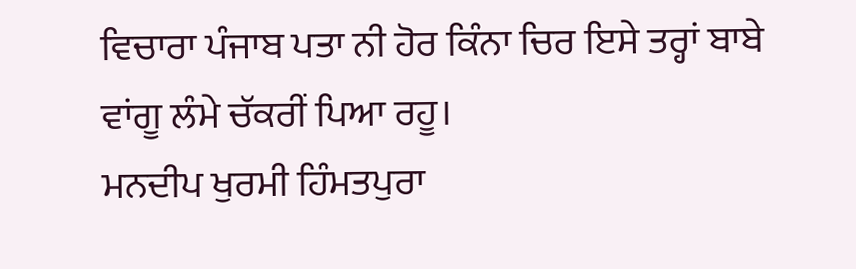ਵਿਚਾਰਾ ਪੰਜਾਬ ਪਤਾ ਨੀ ਹੋਰ ਕਿੰਨਾ ਚਿਰ ਇਸੇ ਤਰ੍ਹਾਂ ਬਾਬੇ ਵਾਂਗੂ ਲੰਮੇ ਚੱਕਰੀਂ ਪਿਆ ਰਹੂ।
ਮਨਦੀਪ ਖੁਰਮੀ ਹਿੰਮਤਪੁਰਾ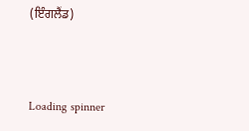(ਇੰਗਲੈਂਡ)



Loading spinner